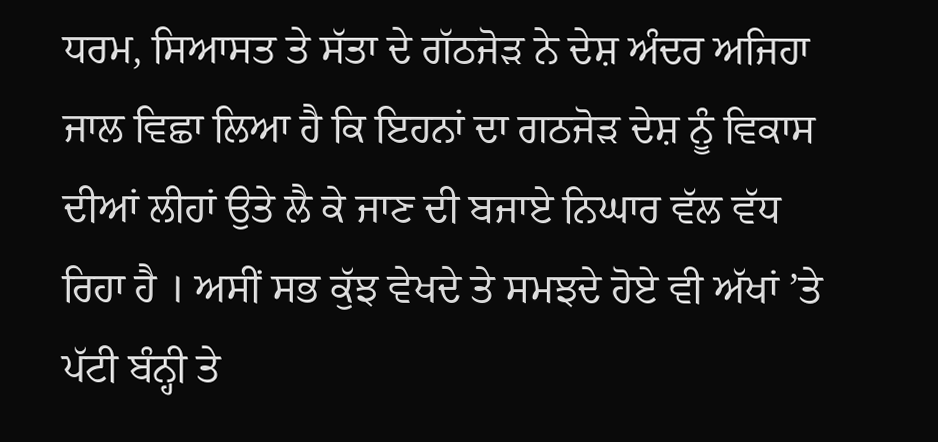ਧਰਮ, ਸਿਆਸਤ ਤੇ ਸੱਤਾ ਦੇ ਗੱਠਜੋੜ ਨੇ ਦੇਸ਼ ਅੰਦਰ ਅਜਿਹਾ ਜਾਲ ਵਿਛਾ ਲਿਆ ਹੈ ਕਿ ਇਹਨਾਂ ਦਾ ਗਠਜੋੜ ਦੇਸ਼ ਨੂੰ ਵਿਕਾਸ ਦੀਆਂ ਲੀਹਾਂ ਉਤੇ ਲੈ ਕੇ ਜਾਣ ਦੀ ਬਜਾਏ ਨਿਘਾਰ ਵੱਲ ਵੱਧ ਰਿਹਾ ਹੈ । ਅਸੀਂ ਸਭ ਕੁੱਝ ਵੇਖਦੇ ਤੇ ਸਮਝਦੇ ਹੋਏ ਵੀ ਅੱਖਾਂ ’ਤੇ ਪੱਟੀ ਬੰਨ੍ਹੀ ਤੇ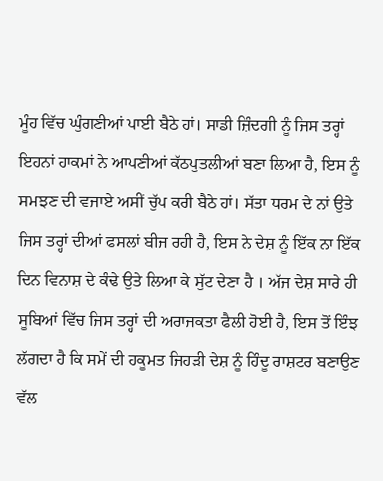ਮੂੰਹ ਵਿੱਚ ਘੁੰਗਣੀਆਂ ਪਾਈ ਬੈਠੇ ਹਾਂ। ਸਾਡੀ ਜ਼ਿੰਦਗੀ ਨੂੰ ਜਿਸ ਤਰ੍ਹਾਂ ਇਹਨਾਂ ਹਾਕਮਾਂ ਨੇ ਆਪਣੀਆਂ ਕੱਠਪੁਤਲੀਆਂ ਬਣਾ ਲਿਆ ਹੈ, ਇਸ ਨੂੰ ਸਮਝਣ ਦੀ ਵਜਾਏ ਅਸੀਂ ਚੁੱਪ ਕਰੀ ਬੈਠੇ ਹਾਂ। ਸੱਤਾ ਧਰਮ ਦੇ ਨਾਂ ਉਤੇ ਜਿਸ ਤਰ੍ਹਾਂ ਦੀਆਂ ਫਸਲਾਂ ਬੀਜ ਰਹੀ ਹੈ, ਇਸ ਨੇ ਦੇਸ਼ ਨੂੰ ਇੱਕ ਨਾ ਇੱਕ ਦਿਨ ਵਿਨਾਸ਼ ਦੇ ਕੰਢੇ ਉਤੇ ਲਿਆ ਕੇ ਸੁੱਟ ਦੇਣਾ ਹੈ । ਅੱਜ ਦੇਸ਼ ਸਾਰੇ ਹੀ ਸੂਬਿਆਂ ਵਿੱਚ ਜਿਸ ਤਰ੍ਹਾਂ ਦੀ ਅਰਾਜਕਤਾ ਫੈਲੀ ਹੋਈ ਹੈ, ਇਸ ਤੋਂ ਇੰਝ ਲੱਗਦਾ ਹੈ ਕਿ ਸਮੇਂ ਦੀ ਹਕੂਮਤ ਜਿਹੜੀ ਦੇਸ਼ ਨੂੰ ਹਿੰਦੂ ਰਾਸ਼ਟਰ ਬਣਾਉਣ ਵੱਲ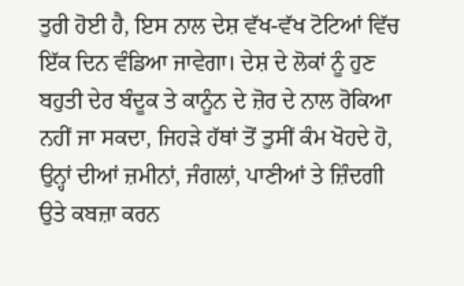ਤੁਰੀ ਹੋਈ ਹੈ, ਇਸ ਨਾਲ ਦੇਸ਼ ਵੱਖ-ਵੱਖ ਟੋਟਿਆਂ ਵਿੱਚ ਇੱਕ ਦਿਨ ਵੰਡਿਆ ਜਾਵੇਗਾ। ਦੇਸ਼ ਦੇ ਲੋਕਾਂ ਨੂੰ ਹੁਣ ਬਹੁਤੀ ਦੇਰ ਬੰਦੂਕ ਤੇ ਕਾਨੂੰਨ ਦੇ ਜ਼ੋਰ ਦੇ ਨਾਲ ਰੋਕਿਆ ਨਹੀਂ ਜਾ ਸਕਦਾ, ਜਿਹੜੇ ਹੱਥਾਂ ਤੋਂ ਤੁਸੀਂ ਕੰਮ ਖੋਹਦੇ ਹੋ, ਉਨ੍ਹਾਂ ਦੀਆਂ ਜ਼ਮੀਨਾਂ, ਜੰਗਲਾਂ, ਪਾਣੀਆਂ ਤੇ ਜ਼ਿੰਦਗੀ ਉਤੇ ਕਬਜ਼ਾ ਕਰਨ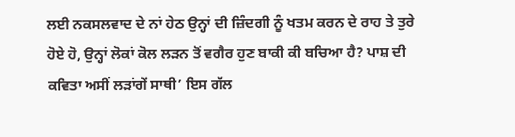ਲਈ ਨਕਸਲਵਾਦ ਦੇ ਨਾਂ ਹੇਠ ਉਨ੍ਹਾਂ ਦੀ ਜ਼ਿੰਦਗੀ ਨੂੰ ਖਤਮ ਕਰਨ ਦੇ ਰਾਹ ਤੇ ਤੁਰੇ ਹੋਏ ਹੋ, ਉਨ੍ਹਾਂ ਲੋਕਾਂ ਕੋਲ ਲੜਨ ਤੋਂ ਵਗੈਰ ਹੁਣ ਬਾਕੀ ਕੀ ਬਚਿਆ ਹੈ? ਪਾਸ਼ ਦੀ ਕਵਿਤਾ ਅਸੀਂ ਲੜਾਂਗੇਂ ਸਾਥੀ’ ਇਸ ਗੱਲ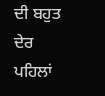ਦੀ ਬਹੁਤ ਦੇਰ ਪਹਿਲਾਂ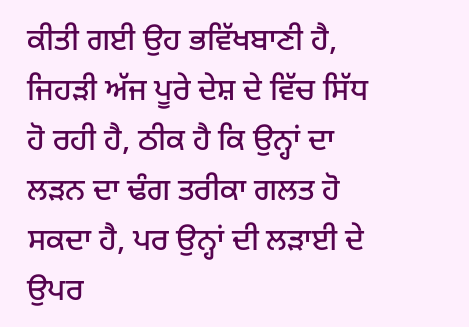ਕੀਤੀ ਗਈ ਉਹ ਭਵਿੱਖਬਾਣੀ ਹੈ, ਜਿਹੜੀ ਅੱਜ ਪੂਰੇ ਦੇਸ਼ ਦੇ ਵਿੱਚ ਸਿੱਧ ਹੋ ਰਹੀ ਹੈ, ਠੀਕ ਹੈ ਕਿ ਉਨ੍ਹਾਂ ਦਾ ਲੜਨ ਦਾ ਢੰਗ ਤਰੀਕਾ ਗਲਤ ਹੋ ਸਕਦਾ ਹੈ, ਪਰ ਉਨ੍ਹਾਂ ਦੀ ਲੜਾਈ ਦੇ ਉਪਰ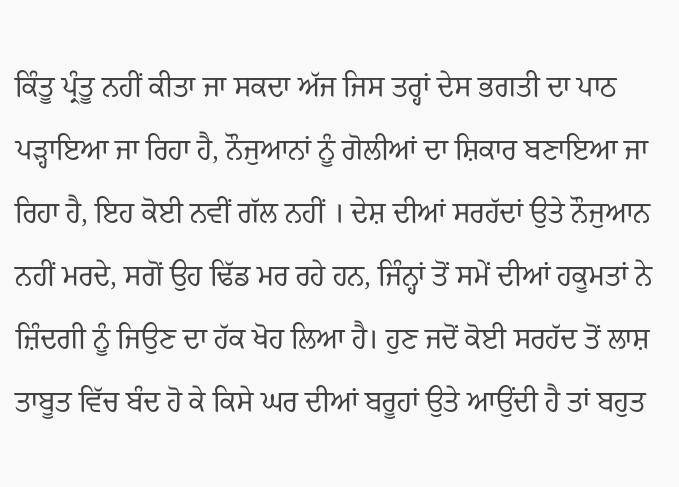ਕਿੰਤੂ ਪ੍ਰੰਤੂ ਨਹੀਂ ਕੀਤਾ ਜਾ ਸਕਦਾ ਅੱਜ ਜਿਸ ਤਰ੍ਹਾਂ ਦੇਸ ਭਗਤੀ ਦਾ ਪਾਠ ਪੜ੍ਹਾਇਆ ਜਾ ਰਿਹਾ ਹੈ, ਨੌਜੁਆਨਾਂ ਨੂੰ ਗੋਲੀਆਂ ਦਾ ਸ਼ਿਕਾਰ ਬਣਾਇਆ ਜਾ ਰਿਹਾ ਹੈ, ਇਹ ਕੋਈ ਨਵੀਂ ਗੱਲ ਨਹੀਂ । ਦੇਸ਼ ਦੀਆਂ ਸਰਹੱਦਾਂ ਉਤੇ ਨੌਜੁਆਨ ਨਹੀਂ ਮਰਦੇ, ਸਗੋਂ ਉਹ ਢਿੱਡ ਮਰ ਰਹੇ ਹਨ, ਜਿੰਨ੍ਹਾਂ ਤੋਂ ਸਮੇਂ ਦੀਆਂ ਹਕੂਮਤਾਂ ਨੇ ਜ਼ਿੰਦਗੀ ਨੂੰ ਜਿਉਣ ਦਾ ਹੱਕ ਖੋਹ ਲਿਆ ਹੈ। ਹੁਣ ਜਦੋਂ ਕੋਈ ਸਰਹੱਦ ਤੋਂ ਲਾਸ਼ ਤਾਬੂਤ ਵਿੱਚ ਬੰਦ ਹੋ ਕੇ ਕਿਸੇ ਘਰ ਦੀਆਂ ਬਰੂਹਾਂ ਉਤੇ ਆਉਂਦੀ ਹੈ ਤਾਂ ਬਹੁਤ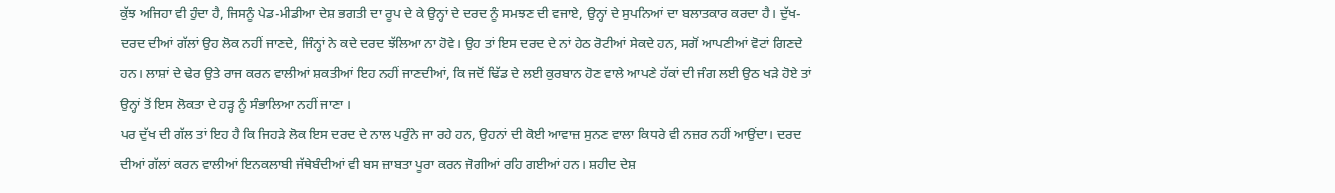ਕੁੱਝ ਅਜਿਹਾ ਵੀ ਹੁੰਦਾ ਹੈ, ਜਿਸਨੂੰ ਪੇਡ-ਮੀਡੀਆ ਦੇਸ਼ ਭਗਤੀ ਦਾ ਰੂਪ ਦੇ ਕੇ ਉਨ੍ਹਾਂ ਦੇ ਦਰਦ ਨੂੰ ਸਮਝਣ ਦੀ ਵਜਾਏ, ਉਨ੍ਹਾਂ ਦੇ ਸੁਪਨਿਆਂ ਦਾ ਬਲਾਤਕਾਰ ਕਰਦਾ ਹੈ। ਦੁੱਖ-ਦਰਦ ਦੀਆਂ ਗੱਲਾਂ ਉਹ ਲੋਕ ਨਹੀਂ ਜਾਣਦੇ, ਜਿੰਨ੍ਹਾਂ ਨੇ ਕਦੇ ਦਰਦ ਝੱਲਿਆ ਨਾ ਹੋਵੇ। ਉਹ ਤਾਂ ਇਸ ਦਰਦ ਦੇ ਨਾਂ ਹੇਠ ਰੋਟੀਆਂ ਸੇਕਦੇ ਹਨ, ਸਗੋਂ ਆਪਣੀਆਂ ਵੋਟਾਂ ਗਿਣਦੇ ਹਨ। ਲਾਸ਼ਾਂ ਦੇ ਢੇਰ ਉਤੇ ਰਾਜ ਕਰਨ ਵਾਲੀਆਂ ਸ਼ਕਤੀਆਂ ਇਹ ਨਹੀਂ ਜਾਣਦੀਆਂ, ਕਿ ਜਦੋਂ ਢਿੱਡ ਦੇ ਲਈ ਕੁਰਬਾਨ ਹੋਣ ਵਾਲੇ ਆਪਣੇ ਹੱਕਾਂ ਦੀ ਜੰਗ ਲਈ ਉਠ ਖੜੇ ਹੋਏ ਤਾਂ ਉਨ੍ਹਾਂ ਤੋਂ ਇਸ ਲੋਕਤਾ ਦੇ ਹੜ੍ਹ ਨੂੰ ਸੰਭਾਲਿਆ ਨਹੀਂ ਜਾਣਾ ।
ਪਰ ਦੁੱਖ ਦੀ ਗੱਲ ਤਾਂ ਇਹ ਹੈ ਕਿ ਜਿਹੜੇ ਲੋਕ ਇਸ ਦਰਦ ਦੇ ਨਾਲ ਪਰੁੰਨੇ ਜਾ ਰਹੇ ਹਨ, ਉਹਨਾਂ ਦੀ ਕੋਈ ਆਵਾਜ਼ ਸੁਨਣ ਵਾਲਾ ਕਿਧਰੇ ਵੀ ਨਜ਼ਰ ਨਹੀਂ ਆਉਂਦਾ। ਦਰਦ ਦੀਆਂ ਗੱਲਾਂ ਕਰਨ ਵਾਲੀਆਂ ਇਨਕਲਾਬੀ ਜੱਥੇਬੰਦੀਆਂ ਵੀ ਬਸ ਜ਼ਾਬਤਾ ਪੂਰਾ ਕਰਨ ਜੋਗੀਆਂ ਰਹਿ ਗਈਆਂ ਹਨ। ਸ਼ਹੀਦ ਦੇਸ਼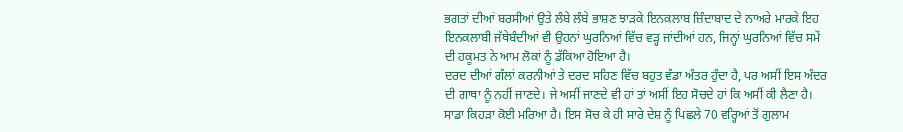ਭਗਤਾਂ ਦੀਆਂ ਬਰਸੀਆਂ ਉਤੇ ਲੰਬੇ ਲੰਬੇ ਭਾਸ਼ਣ ਝਾੜਕੇ ਇਨਕਲਾਬ ਜ਼ਿੰਦਾਬਾਦ ਦੇ ਨਾਅਰੇ ਮਾਰਕੇ ਇਹ ਇਨਕਲਾਬੀ ਜੱਥੇਬੰਦੀਆਂ ਵੀ ਉਹਨਾਂ ਘੁਰਨਿਆਂ ਵਿੱਚ ਵੜ੍ਹ ਜਾਂਦੀਆਂ ਹਨ, ਜਿਨ੍ਹਾਂ ਘੁਰਨਿਆਂ ਵਿੱਚ ਸਮੇਂ ਦੀ ਹਕੂਮਤ ਨੇ ਆਮ ਲੋਕਾਂ ਨੂੰ ਡੱਕਿਆ ਹੋਇਆ ਹੈ।
ਦਰਦ ਦੀਆਂ ਗੱਲਾਂ ਕਰਨੀਆਂ ਤੇ ਦਰਦ ਸਹਿਣ ਵਿੱਚ ਬਹੁਤ ਵੱਡਾ ਅੰਤਰ ਹੁੰਦਾ ਹੈ, ਪਰ ਅਸੀਂ ਇਸ ਅੰਦਰ ਦੀ ਗਾਥਾ ਨੂੰ ਨਹੀਂ ਜਾਣਦੇ। ਜੇ ਅਸੀਂ ਜਾਣਦੇ ਵੀ ਹਾਂ ਤਾਂ ਅਸੀਂ ਇਹ ਸੋਚਦੇ ਹਾਂ ਕਿ ਅਸੀਂ ਕੀ ਲੈਣਾ ਹੈ। ਸਾਡਾ ਕਿਹੜਾ ਕੋਈ ਮਰਿਆ ਹੈ। ਇਸ ਸੋਚ ਕੇ ਹੀ ਸਾਰੇ ਦੇਸ਼ ਨੂੰ ਪਿਛਲੇ 70 ਵਰ੍ਹਿਆਂ ਤੋਂ ਗੁਲਾਮ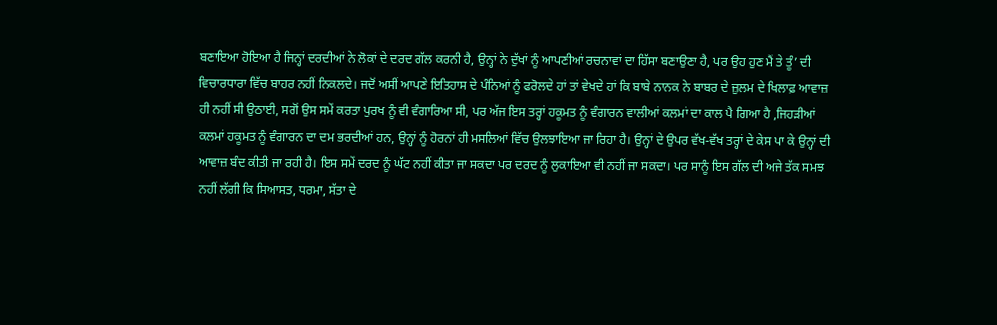ਬਣਾਇਆ ਹੋਇਆ ਹੈ ਜਿਨ੍ਹਾਂ ਦਰਦੀਆਂ ਨੇ ਲੋਕਾਂ ਦੇ ਦਰਦ ਗੱਲ ਕਰਨੀ ਹੈ, ਉਨ੍ਹਾਂ ਨੇ ਦੁੱਖਾਂ ਨੂੰ ਆਪਣੀਆਂ ਰਚਨਾਵਾਂ ਦਾ ਹਿੱਸਾ ਬਣਾਉਣਾ ਹੈ, ਪਰ ਉਹ ਹੁਣ ਮੈਂ ਤੇ ਤੂੰ’ ਦੀ ਵਿਚਾਰਧਾਰਾ ਵਿੱਚ ਬਾਹਰ ਨਹੀਂ ਨਿਕਲਦੇ। ਜਦੋਂ ਅਸੀਂ ਆਪਣੇ ਇਤਿਹਾਸ ਦੇ ਪੰਨਿਆਂ ਨੂੰ ਫਰੋਲਦੇ ਹਾਂ ਤਾਂ ਵੇਖਦੇ ਹਾਂ ਕਿ ਬਾਬੇ ਨਾਨਕ ਨੇ ਬਾਬਰ ਦੇ ਜ਼ੁਲਮ ਦੇ ਖਿਲਾਫ਼ ਆਵਾਜ਼ ਹੀ ਨਹੀਂ ਸੀ ਉਠਾਈ, ਸਗੋਂ ਉਸ ਸਮੇਂ ਕਰਤਾ ਪੁਰਖ ਨੂੰ ਵੀ ਵੰਗਾਰਿਆ ਸੀ, ਪਰ ਅੱਜ ਇਸ ਤਰ੍ਹਾਂ ਹਕੂਮਤ ਨੂੰ ਵੰਗਾਰਨ ਵਾਲੀਆਂ ਕਲਮਾਂ ਦਾ ਕਾਲ ਪੈ ਗਿਆ ਹੈ ,ਜਿਹੜੀਆਂ ਕਲਮਾਂ ਹਕੂਮਤ ਨੂੰ ਵੰਗਾਰਨ ਦਾ ਦਮ ਭਰਦੀਆਂ ਹਨ, ਉਨ੍ਹਾਂ ਨੂੰ ਹੋਰਨਾਂ ਹੀ ਮਸਲਿਆਂ ਵਿੱਚ ਉਲਝਾਇਆ ਜਾ ਰਿਹਾ ਹੈ। ਉਨ੍ਹਾਂ ਦੇ ਉਪਰ ਵੱਖ-ਵੱਖ ਤਰ੍ਹਾਂ ਦੇ ਕੇਸ ਪਾ ਕੇ ਉਨ੍ਹਾਂ ਦੀ ਆਵਾਜ਼ ਬੰਦ ਕੀਤੀ ਜਾ ਰਹੀ ਹੈ। ਇਸ ਸਮੇਂ ਦਰਦ ਨੂੰ ਘੱਟ ਨਹੀਂ ਕੀਤਾ ਜਾ ਸਕਦਾ ਪਰ ਦਰਦ ਨੂੰ ਲੁਕਾਇਆ ਵੀ ਨਹੀਂ ਜਾ ਸਕਦਾ। ਪਰ ਸਾਨੂੰ ਇਸ ਗੱਲ ਦੀ ਅਜੇ ਤੱਕ ਸਮਝ ਨਹੀਂ ਲੱਗੀ ਕਿ ਸਿਆਸਤ, ਧਰਮਾ, ਸੱਤਾ ਦੇ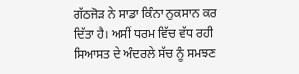ਗੱਠਜੋੜ ਨੇ ਸਾਡਾ ਕਿੰਨਾ ਨੁਕਸਾਨ ਕਰ ਦਿੱਤਾ ਹੈ। ਅਸੀਂ ਧਰਮ ਵਿੱਚ ਵੱਧ ਰਹੀ ਸਿਆਸਤ ਦੇ ਅੰਦਰਲੇ ਸੱਚ ਨੂੰ ਸਮਝਣ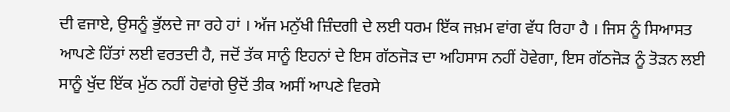ਦੀ ਵਜਾਏ, ਉਸਨੂੰ ਭੁੱਲਦੇ ਜਾ ਰਹੇ ਹਾਂ । ਅੱਜ ਮਨੁੱਖੀ ਜ਼ਿੰਦਗੀ ਦੇ ਲਈ ਧਰਮ ਇੱਕ ਜਖ਼ਮ ਵਾਂਗ ਵੱਧ ਰਿਹਾ ਹੈ । ਜਿਸ ਨੂੰ ਸਿਆਸਤ ਆਪਣੇ ਹਿੱਤਾਂ ਲਈ ਵਰਤਦੀ ਹੈ, ਜਦੋਂ ਤੱਕ ਸਾਨੂੰ ਇਹਨਾਂ ਦੇ ਇਸ ਗੱਠਜੋੜ ਦਾ ਅਹਿਸਾਸ ਨਹੀਂ ਹੋਵੇਗਾ, ਇਸ ਗੱਠਜੋੜ ਨੂੰ ਤੋੜਨ ਲਈ ਸਾਨੂੰ ਖੁੱਦ ਇੱਕ ਮੁੱਠ ਨਹੀਂ ਹੋਵਾਂਗੇ ਉਦੋਂ ਤੀਕ ਅਸੀਂ ਆਪਣੇ ਵਿਰਸੇ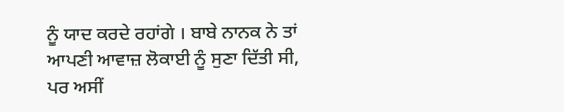ਨੂੰ ਯਾਦ ਕਰਦੇ ਰਹਾਂਗੇ । ਬਾਬੇ ਨਾਨਕ ਨੇ ਤਾਂ ਆਪਣੀ ਆਵਾਜ਼ ਲੋਕਾਈ ਨੂੰ ਸੁਣਾ ਦਿੱਤੀ ਸੀ, ਪਰ ਅਸੀਂ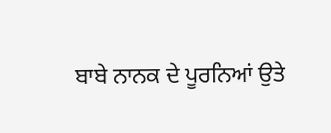ਬਾਬੇ ਨਾਨਕ ਦੇ ਪੂਰਨਿਆਂ ਉਤੇ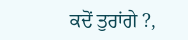ਕਦੋਂ ਤੁਰਾਂਗੇ ?,